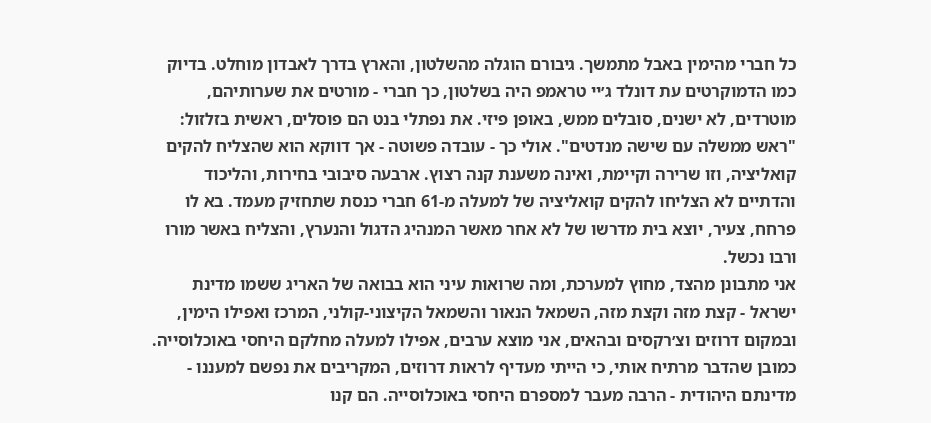כל חברי מהימין באבל מתמשך. גיבורם הוגלה מהשלטון, והארץ בדרך לאבדון מוחלט. בדיוק כמו הדמוקרטים עת דונלד ג׳יי טראמפ היה בשלטון, כך חברי - מורטים את שערותיהם, מוטרדים, לא ישנים, סובלים ממש, באופן פיזי. את נפתלי בנט הם פוסלים, ראשית בזלזול: "ראש ממשלה עם שישה מנדטים". אולי כך - עובדה פשוטה - אך דווקא הוא שהצליח להקים קואליציה, וזו שרירה וקיימת, ואינה משענת קנה רצוץ. ארבעה סיבובי בחירות, והליכוד והדתיים לא הצליחו להקים קואליציה של למעלה מ-61 חברי כנסת שתחזיק מעמד. בא לו פרחח, צעיר, יוצא בית מדרשו של לא אחר מאשר המנהיג הדגול והנערץ, והצליח באשר מורו ורבו נכשל.
אני מתבונן מהצד, מחוץ למערכת, ומה שרואות עיני הוא בבואה של האריג ששמו מדינת ישראל - קצת מזה וקצת מזה, השמאל הנאור והשמאל הקיצוני-קולני, המרכז ואפילו הימין, ובמקום דרוזים וצ׳רקסים ובהאים, אני מוצא ערבים, אפילו למעלה מחלקם היחסי באוכלוסייה. כמובן שהדבר מרתיח אותי, כי הייתי מעדיף לראות דרוזים, המקריבים את נפשם למעננו - מדינתם היהודית - הרבה מעבר למספרם היחסי באוכלוסייה. הם קנו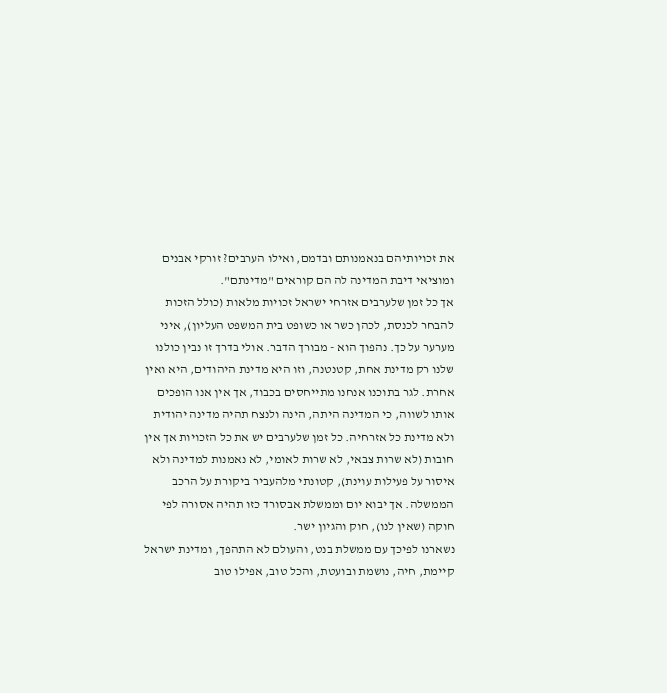את זכויותיהם בנאמנותם ובדמם, ואילו הערבים? זורקי אבנים ומוציאי דיבת המדינה לה הם קוראים "מדינתם".
אך כל זמן שלערבים אזרחי ישראל זכויות מלאות (כולל הזכות להבחר לכנסת, לכהן כשר או כשופט בית המשפט העליון), איני מערער על כך. נהפוך הוא - מבורך הדבר. אולי בדרך זו נבין כולנו שלנו רק מדינת אחת, קטנטנה, וזו היא מדינת היהודים, היא ואין אחרת. לגר בתוכנו אנחנו מתייחסים בכבוד, אך אין אנו הופכים אותו לשווה, כי המדינה היתה, הינה ולנצח תהיה מדינה יהודית ולא מדינת כל אזרחיה. כל זמן שלערבים יש את כל הזכויות אך אין חובות (לא שרות צבאי, לא שרות לאומי, לא נאמנות למדינה ולא איסור על פעילות עוינת), קטונתי מלהעביר ביקורת על הרכב הממשלה. אך יבוא יום וממשלת אבסורד כזו תהיה אסורה לפי חוקה (שאין לנו), חוק והגיון ישר.
נשארנו לפיכך עם ממשלת בנט, והעולם לא התהפך, ומדינת ישראל קיימת, חיה, נושמת ובועטת, והכל טוב, אפילו טוב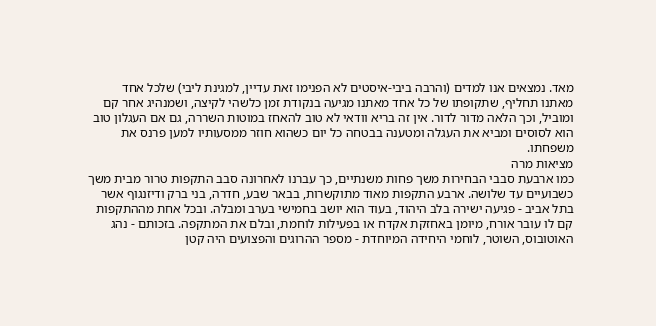מאד. נמצאים אנו למדים (והרבה ביבי-איסטים לא הפנימו זאת עדיין, למגינת ליבי) שלכל אחד מאתנו תחליף, שתקופתו של כל אחד מאתנו מגיעה בנקודת זמן כלשהי לקיצה, ושמנהיג אחר קם ומוביל, וכך הלאה מדור לדור. אין זה בריא וודאי לא טוב להאחז במוטות השררה, גם אם העגלון טוב הוא לסוסים ומביא את העגלה ומטענה בבטחה כל יום כשהוא חוזר ממסעותיו למען פרנס את משפחתו.
מציאות מרה
כמו ארבעת סבבי הבחירות משך פחות משנתיים, כך עברנו לאחרונה סבב התקפות טרור מבית משך כשבועיים עד שלושה. ארבע התקפות מאוד מתוקשרות, בבאר שבע, חדרה, בני ברק ודיזנגוף אשר בתל אביב - פגיעה ישירה בלב היהוד, בעוד הוא יושב בחמישי בערב ומבלה. ובכל אחת מההתקפות קם לו עובר אורח, מיומן באחזקת אקדח או בפעילות לוחמת, ובלם את המתקפה. בזכותם - נהג האוטובוס, השוטר, לוחמי היחידה המיוחדת - מספר ההרוגים והפצועים היה קטן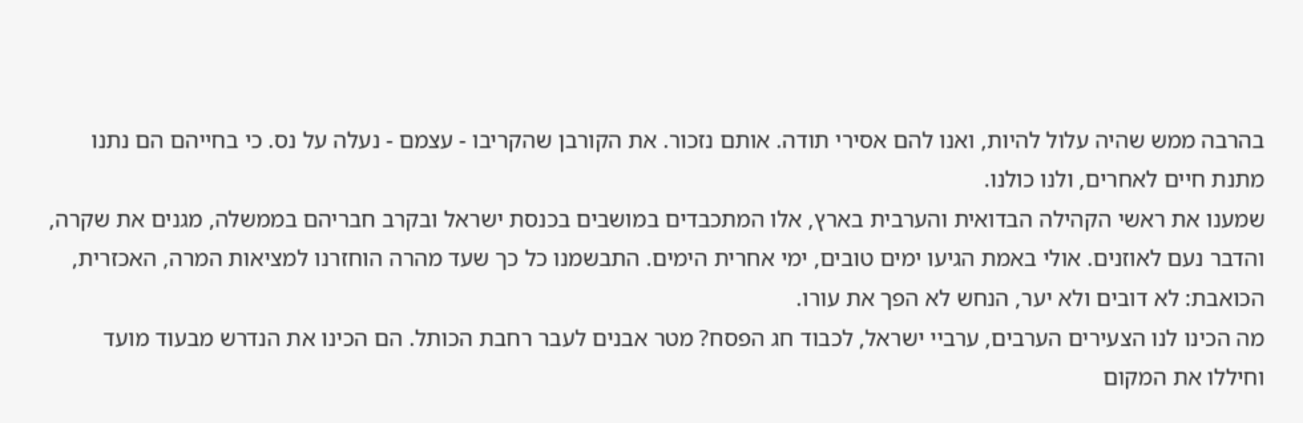בהרבה ממש שהיה עלול להיות, ואנו להם אסירי תודה. אותם נזכור. את הקורבן שהקריבו - עצמם - נעלה על נס. כי בחייהם הם נתנו מתנת חיים לאחרים, ולנו כולנו.
שמענו את ראשי הקהילה הבדואית והערבית בארץ, אלו המתכבדים במושבים בכנסת ישראל ובקרב חבריהם בממשלה, מגנים את שקרה, והדבר נעם לאוזנים. אולי באמת הגיעו ימים טובים, ימי אחרית הימים. התבשמנו כל כך שעד מהרה הוחזרנו למציאות המרה, האכזרית, הכואבת: לא דובים ולא יער, הנחש לא הפך את עורו.
מה הכינו לנו הצעירים הערבים, ערביי ישראל, לכבוד חג הפסח? מטר אבנים לעבר רחבת הכותל. הם הכינו את הנדרש מבעוד מועד וחיללו את המקום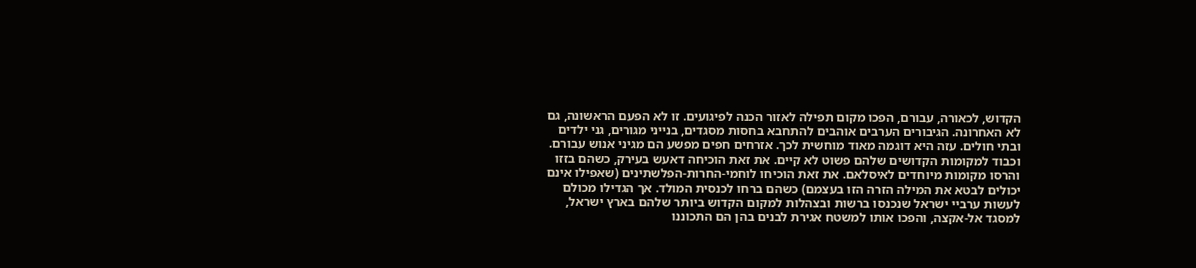הקדוש, לכאורה, עבורם, הפכו מקום תפילה לאזור הכנה לפיגועים. זו לא הפעם הראשונה, גם לא האחרונה. הגיבורים הערבים אוהבים להתחבא בחסות מסגדים, בנייני מגורים, גני ילדים ובתי חולים. עזה היא דוגמה מאוד מוחשית לכך. אזרחים חפים מפשע הם מגיני אנוש עבורם. וכבוד למקומות הקדושים שלהם פשוט לא קיים. את זאת הוכיחה דאעש בעירק, כשהם בזזו והרסו מקומות מיוחדים לאיסלאם. את זאת הוכיחו לוחמי-החרות-הפלשתינים (שאפילו אינם יכולים לבטא את המילה הזרה הזו בעצמם) כשהם ברחו לכנסית המולד. אך הגדילו מכולם לעשות ערביי ישראל שנכנסו ברשות ובצהלות למקום הקדוש ביותר שלהם בארץ ישראל, למסגד אל-אקצה, והפכו אותו למשטח אגירת לבנים בהן הם התכוננו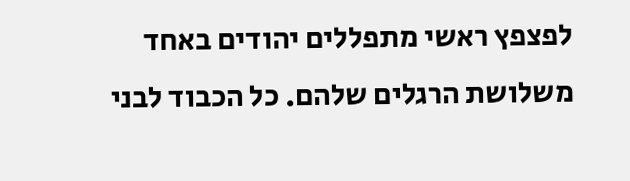לפצפץ ראשי מתפללים יהודים באחד משלושת הרגלים שלהם. כל הכבוד לבני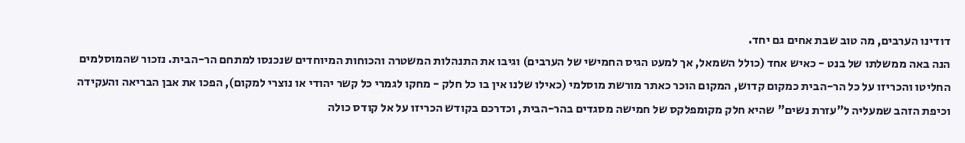דודינו הערבים, מה טוב שבת אחים גם יחד.
הנה באה ממשלתו של בנט - כאיש אחד (כולל השמאל, אך למעט הגיס החמישי של הערבים) וגיבו את התנהלות המשטרה והכוחות המיוחדים שנכנסו למתחם הר-הבית. נזכור שהמוסלמים החליטו והכריזו על כל הר-הבית כמקום קדוש, המקום הוכר כאתר מורשת מוסלמי (כאילו שלנו אין בו כל חלק - מחקו לגמרי כל קשר יהודי או נוצרי למקום), הפכו את אבן הבריאה והעקידה וכיפת הזהב שמעליה ל"עזרת נשים" שהיא חלק מקומפלקס של חמישה מסגדים בהר-הבית, וכדרכם בקודש הכריזו על אל קודס כולה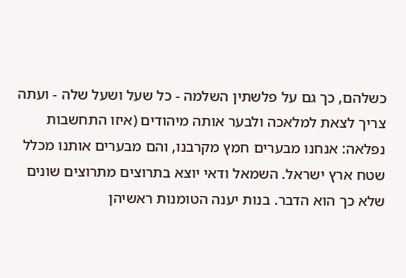כשלהם, כך גם על פלשתין השלמה - כל שעל ושעל שלה - ועתה צריך לצאת למלאכה ולבער אותה מיהודים (איזו התחשבות נפלאה: אנחנו מבערים חמץ מקרבנו, והם מבערים אותנו מכלל שטח ארץ ישראל. השמאל ודאי יוצא בתרוצים מתרוצים שונים שלא כך הוא הדבר. בנות יענה הטומנות ראשיהן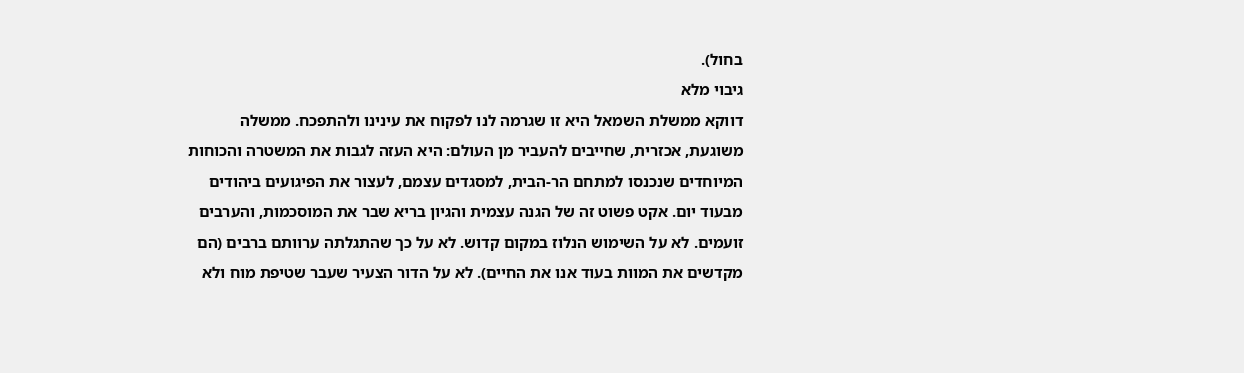בחול).
גיבוי מלא
דווקא ממשלת השמאל היא זו שגרמה לנו לפקוח את עינינו ולהתפכח. ממשלה משוגעת, אכזרית, שחייבים להעביר מן העולם: היא העזה לגבות את המשטרה והכוחות המיוחדים שנכנסו למתחם הר-הבית, למסגדים עצמם, לעצור את הפיגועים ביהודים מבעוד יום. אקט פשוט זה של הגנה עצמית והגיון בריא שבר את המוסכמות, והערבים זועמים. לא על השימוש הנלוז במקום קדוש. לא על כך שהתגלתה ערוותם ברבים (הם מקדשים את המוות בעוד אנו את החיים). לא על הדור הצעיר שעבר שטיפת מוח ולא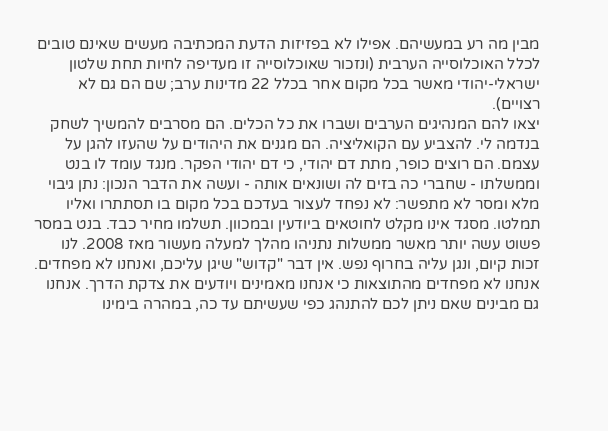מבין מה רע במעשיהם. אפילו לא בפזיזות הדעת המכתיבה מעשים שאינם טובים לכלל האוכלוסייה הערבית (ונזכור שאוכלוסייה זו מעדיפה לחיות תחת שלטון ישראלי-יהודי מאשר בכל מקום אחר בכלל 22 מדינות ערב; שם הם גם לא רצויים).
יצאו להם המנהיגים הערבים ושברו את כל הכלים. הם מסרבים להמשיך לשחק בנדמה לי. להצביע עם הקואליציה. הם מגנים את היהודים על שהעזו להגן על עצמם. הם רוצים כופר, מתת דם יהודי, כי דם יהודי הפקר. מנגד עומד לו בנט וממשלתו - שחברי כה בזים לה ושונאים אותה - ועשה את הדבר הנכון: נתן גיבוי מלא ומסר לא מתפשר: לא נפחד לעצור בעדכם בכל מקום בו תסתתרו ואליו תמלטו. מסגד אינו מקלט לחוטאים ביודעין ובמכוון. תשלמו מחיר כבד. בנט במסר פשוט עשה יותר מאשר ממשלות נתניהו מהלך למעלה מעשור מאז 2008. לנו זכות קיום, ונגן עליה בחרוף נפש. אין דבר "קדוש" שיגן עליכם, ואנחנו לא מפחדים. אנחנו לא מפחדים מהתוצאות כי אנחנו מאמינים ויודעים את צדקת הדרך. אנחנו גם מבינים שאם ניתן לכם להתנהג כפי שעשיתם עד כה, במהרה בימינו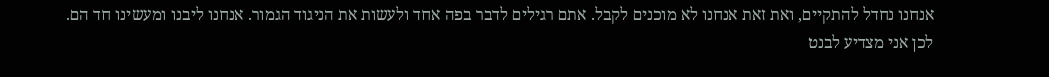אנחנו נחדל להתקיים, ואת זאת אנחנו לא מוכנים לקבל. אתם רגילים לדבר בפה אחד ולעשות את הניגוד הגמור. אנחנו ליבנו ומעשינו חד הם.
לכן אני מצדיע לבנט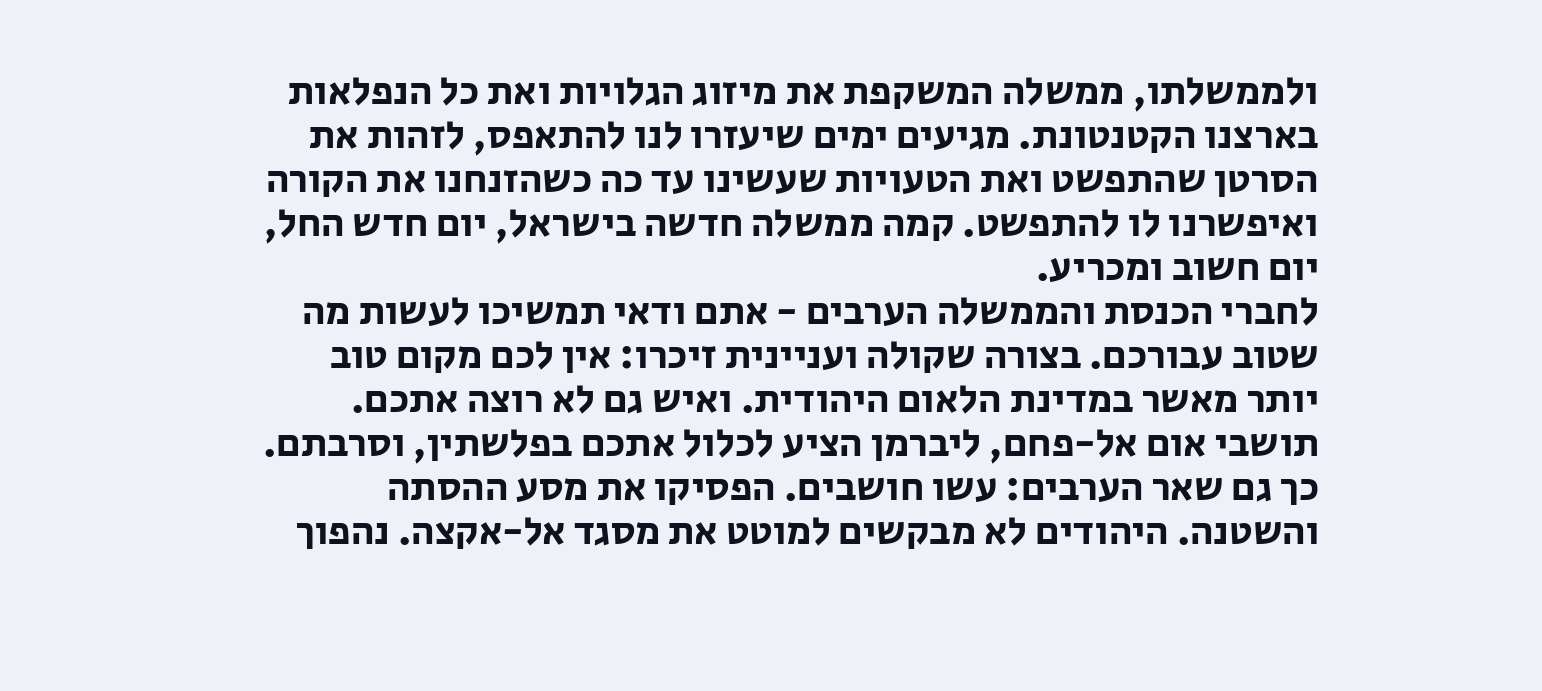ולממשלתו, ממשלה המשקפת את מיזוג הגלויות ואת כל הנפלאות בארצנו הקטנטונת. מגיעים ימים שיעזרו לנו להתאפס, לזהות את הסרטן שהתפשט ואת הטעויות שעשינו עד כה כשהזנחנו את הקורה ואיפשרנו לו להתפשט. קמה ממשלה חדשה בישראל, יום חדש החל, יום חשוב ומכריע.
לחברי הכנסת והממשלה הערבים - אתם ודאי תמשיכו לעשות מה שטוב עבורכם. בצורה שקולה ועניינית זיכרו: אין לכם מקום טוב יותר מאשר במדינת הלאום היהודית. ואיש גם לא רוצה אתכם. תושבי אום אל-פחם, ליברמן הציע לכלול אתכם בפלשתין, וסרבתם. כך גם שאר הערבים: עשו חושבים. הפסיקו את מסע ההסתה והשטנה. היהודים לא מבקשים למוטט את מסגד אל-אקצה. נהפוך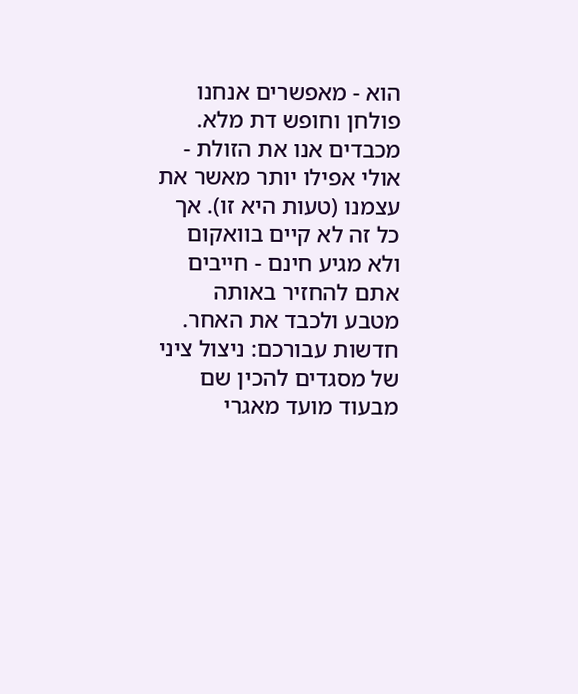הוא - מאפשרים אנחנו פולחן וחופש דת מלא. מכבדים אנו את הזולת - אולי אפילו יותר מאשר את עצמנו (טעות היא זו). אך כל זה לא קיים בוואקום ולא מגיע חינם - חייבים אתם להחזיר באותה מטבע ולכבד את האחר. חדשות עבורכם: ניצול ציני של מסגדים להכין שם מבעוד מועד מאגרי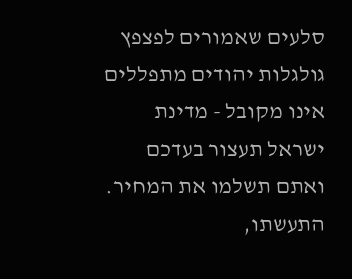סלעים שאמורים לפצפץ גולגלות יהודים מתפללים אינו מקובל - מדינת ישראל תעצור בעדכם ואתם תשלמו את המחיר. התעשתו,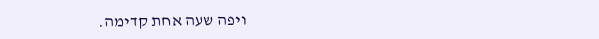ויפה שעה אחת קדימה.